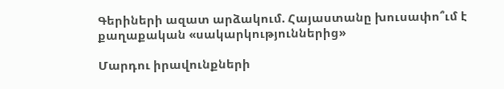Գերիների ազատ արձակում. Հայաստանը խուսափո՞ւմ է քաղաքական «սակարկություններից»

Մարդու իրավունքների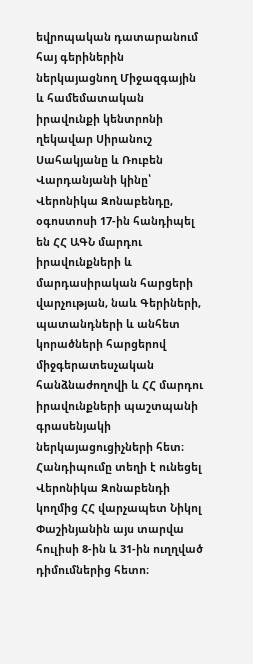եվրոպական դատարանում հայ գերիներին ներկայացնող Միջազգային և համեմատական իրավունքի կենտրոնի ղեկավար Սիրանուշ Սահակյանը և Ռուբեն Վարդանյանի կինը՝ Վերոնիկա Զոնաբենդը, օգոստոսի 17-ին հանդիպել են ՀՀ ԱԳՆ մարդու իրավունքների և մարդասիրական հարցերի վարչության, նաև Գերիների, պատանդների և անհետ կորածների հարցերով միջգերատեսչական հանձնաժողովի և ՀՀ մարդու իրավունքների պաշտպանի գրասենյակի ներկայացուցիչների հետ։ Հանդիպումը տեղի է ունեցել Վերոնիկա Զոնաբենդի կողմից ՀՀ վարչապետ Նիկոլ Փաշինյանին այս տարվա հուլիսի 8-ին և 31-ին ուղղված դիմումներից հետո։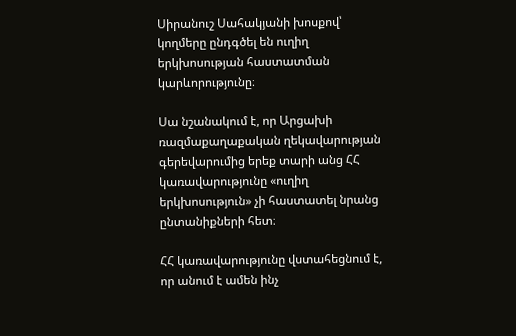Սիրանուշ Սահակյանի խոսքով՝ կողմերը ընդգծել են ուղիղ երկխոսության հաստատման կարևորությունը։

Սա նշանակում է, որ Արցախի ռազմաքաղաքական ղեկավարության գերեվարումից երեք տարի անց ՀՀ կառավարությունը «ուղիղ երկխոսություն» չի հաստատել նրանց ընտանիքների հետ։

ՀՀ կառավարությունը վստահեցնում է, որ անում է ամեն ինչ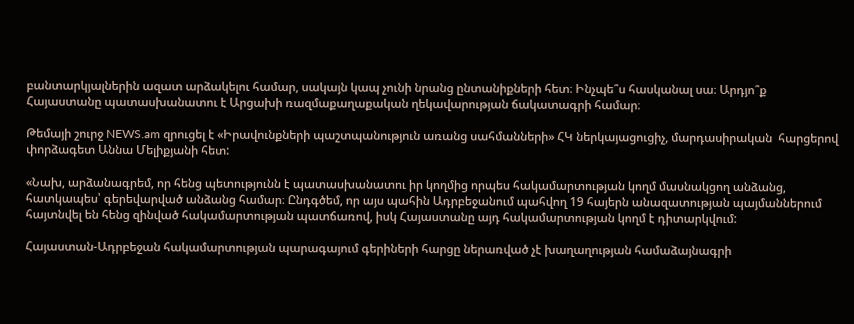բանտարկյալներին ազատ արձակելու համար, սակայն կապ չունի նրանց ընտանիքների հետ։ Ինչպե՞ս հասկանալ սա։ Արդյո՞ք Հայաստանը պատասխանատու է Արցախի ռազմաքաղաքական ղեկավարության ճակատագրի համար։

Թեմայի շուրջ NEWS.am զրուցել է «Իրավունքների պաշտպանություն առանց սահմանների» ՀԿ ներկայացուցիչ, մարդասիրական  հարցերով փորձագետ Աննա Մելիքյանի հետ:

«Նախ, արձանագրեմ, որ հենց պետությունն է պատասխանատու իր կողմից որպես հակամարտության կողմ մասնակցող անձանց, հատկապես՝ գերեվարված անձանց համար։ Ընդգծեմ, որ այս պահին Ադրբեջանում պահվող 19 հայերն անազատության պայմաններում հայտնվել են հենց զինված հակամարտության պատճառով, իսկ Հայաստանը այդ հակամարտության կողմ է դիտարկվում:

Հայաստան-Ադրբեջան հակամարտության պարագայում գերիների հարցը ներառված չէ խաղաղության համաձայնագրի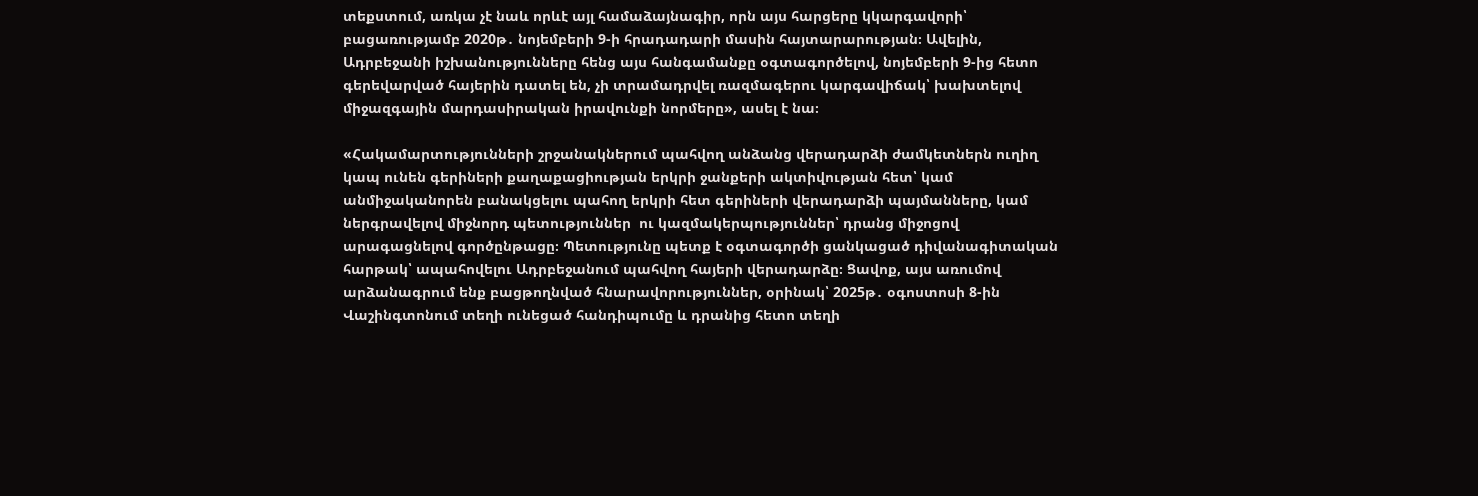տեքստում, առկա չէ նաև որևէ այլ համաձայնագիր, որն այս հարցերը կկարգավորի՝ բացառությամբ 2020թ․ նոյեմբերի 9-ի հրադադարի մասին հայտարարության։ Ավելին, Ադրբեջանի իշխանությունները հենց այս հանգամանքը օգտագործելով, նոյեմբերի 9-ից հետո գերեվարված հայերին դատել են, չի տրամադրվել ռազմագերու կարգավիճակ՝ խախտելով միջազգային մարդասիրական իրավունքի նորմերը», ասել է նա։

«Հակամարտությունների շրջանակներում պահվող անձանց վերադարձի ժամկետներն ուղիղ կապ ունեն գերիների քաղաքացիության երկրի ջանքերի ակտիվության հետ՝ կամ անմիջականորեն բանակցելու պահող երկրի հետ գերիների վերադարձի պայմանները, կամ ներգրավելով միջնորդ պետություններ  ու կազմակերպություններ՝ դրանց միջոցով արագացնելով գործընթացը։ Պետությունը պետք է օգտագործի ցանկացած դիվանագիտական հարթակ՝ ապահովելու Ադրբեջանում պահվող հայերի վերադարձը։ Ցավոք, այս առումով արձանագրում ենք բացթողնված հնարավորություններ, օրինակ՝ 2025թ․ օգոստոսի 8-ին Վաշինգտոնում տեղի ունեցած հանդիպումը և դրանից հետո տեղի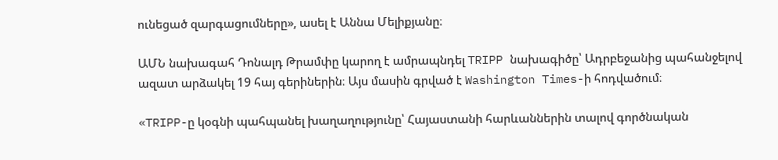ունեցած զարգացումները», ասել է Աննա Մելիքյանը։

ԱՄՆ նախագահ Դոնալդ Թրամփը կարող է ամրապնդել TRIPP նախագիծը՝ Ադրբեջանից պահանջելով ազատ արձակել 19 հայ գերիներին։ Այս մասին գրված է Washington Times-ի հոդվածում։

«TRIPP-ը կօգնի պահպանել խաղաղությունը՝ Հայաստանի հարևաններին տալով գործնական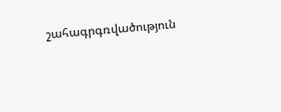շահագրգռվածություն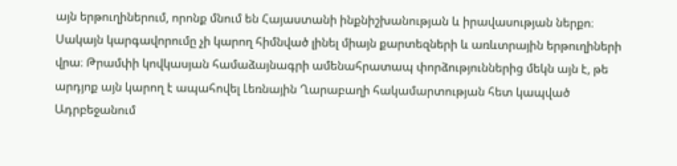այն երթուղիներում, որոնք մնում են Հայաստանի ինքնիշխանության և իրավասության ներքո։ Սակայն կարգավորումը չի կարող հիմնված լինել միայն քարտեզների և առևտրային երթուղիների վրա։ Թրամփի կովկասյան համաձայնագրի ամենահրատապ փորձություններից մեկն այն է, թե արդյոք այն կարող է ապահովել Լեռնային Ղարաբաղի հակամարտության հետ կապված Ադրբեջանում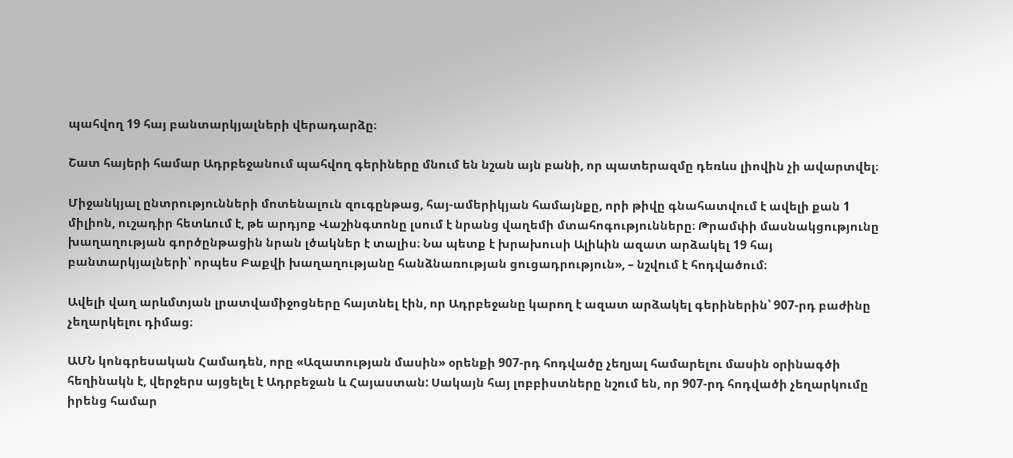պահվող 19 հայ բանտարկյալների վերադարձը։

Շատ հայերի համար Ադրբեջանում պահվող գերիները մնում են նշան այն բանի, որ պատերազմը դեռևս լիովին չի ավարտվել։

Միջանկյալ ընտրությունների մոտենալուն զուգընթաց, հայ-ամերիկյան համայնքը, որի թիվը գնահատվում է ավելի քան 1 միլիոն, ուշադիր հետևում է, թե արդյոք Վաշինգտոնը լսում է նրանց վաղեմի մտահոգությունները։ Թրամփի մասնակցությունը խաղաղության գործընթացին նրան լծակներ է տալիս։ Նա պետք է խրախուսի Ալիևին ազատ արձակել 19 հայ բանտարկյալների՝ որպես Բաքվի խաղաղությանը հանձնառության ցուցադրություն», – նշվում է հոդվածում։

Ավելի վաղ արևմտյան լրատվամիջոցները հայտնել էին, որ Ադրբեջանը կարող է ազատ արձակել գերիներին՝ 907-րդ բաժինը չեղարկելու դիմաց։

ԱՄՆ կոնգրեսական Համադեն, որը «Ազատության մասին» օրենքի 907-րդ հոդվածը չեղյալ համարելու մասին օրինագծի հեղինակն է, վերջերս այցելել է Ադրբեջան և Հայաստան: Սակայն հայ լոբբիստները նշում են, որ 907-րդ հոդվածի չեղարկումը իրենց համար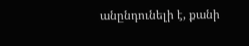անընդունելի է, քանի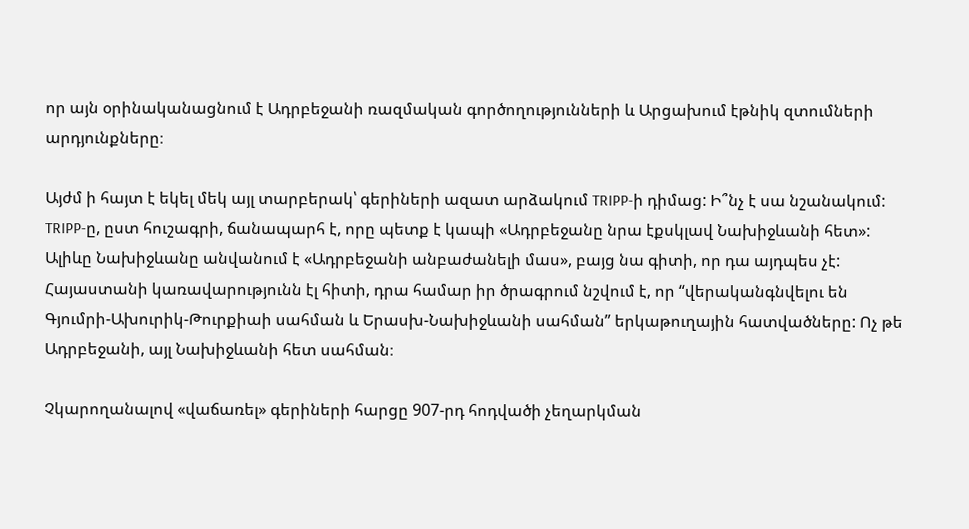որ այն օրինականացնում է Ադրբեջանի ռազմական գործողությունների և Արցախում էթնիկ զտումների արդյունքները։

Այժմ ի հայտ է եկել մեկ այլ տարբերակ՝ գերիների ազատ արձակում TRIPP-ի դիմաց: Ի՞նչ է սա նշանակում: TRIPP-ը, ըստ հուշագրի, ճանապարհ է, որը պետք է կապի «Ադրբեջանը նրա էքսկլավ Նախիջևանի հետ»: Ալիևը Նախիջևանը անվանում է «Ադրբեջանի անբաժանելի մաս», բայց նա գիտի, որ դա այդպես չէ: Հայաստանի կառավարությունն էլ հիտի, դրա համար իր ծրագրում նշվում է, որ “վերականգնվելու են Գյումրի-Ախուրիկ-Թուրքիաի սահման և Երասխ-Նախիջևանի սահման” երկաթուղային հատվածները: Ոչ թե Ադրբեջանի, այլ Նախիջևանի հետ սահման։

Չկարողանալով «վաճառել» գերիների հարցը 907-րդ հոդվածի չեղարկման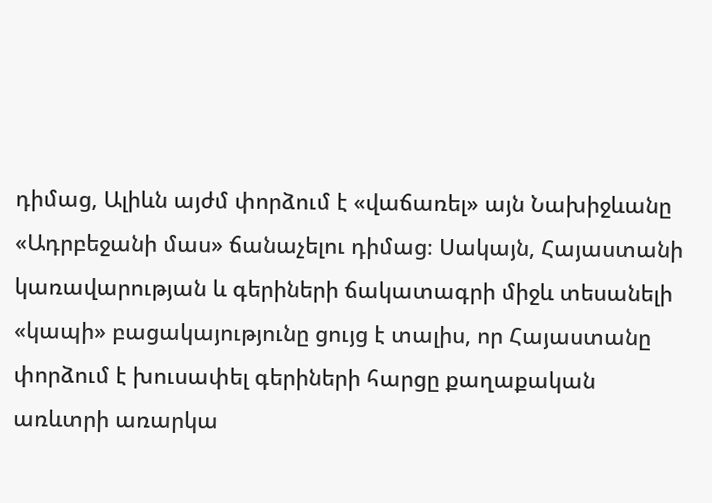դիմաց, Ալիևն այժմ փորձում է «վաճառել» այն Նախիջևանը «Ադրբեջանի մաս» ճանաչելու դիմաց։ Սակայն, Հայաստանի կառավարության և գերիների ճակատագրի միջև տեսանելի «կապի» բացակայությունը ցույց է տալիս, որ Հայաստանը փորձում է խուսափել գերիների հարցը քաղաքական առևտրի առարկա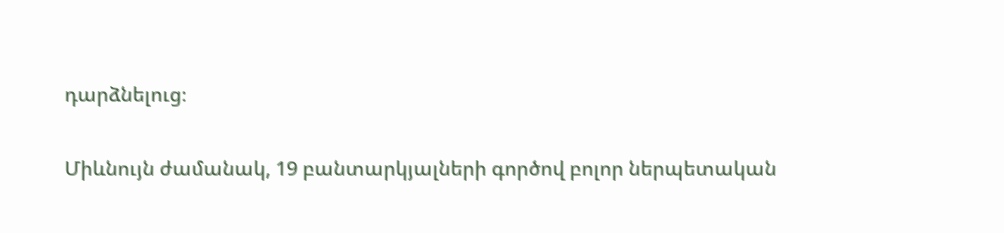դարձնելուց։

Միևնույն ժամանակ, 19 բանտարկյալների գործով բոլոր ներպետական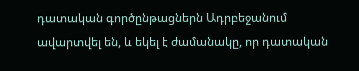դատական գործընթացներն Ադրբեջանում ավարտվել են, և եկել է ժամանակը, որ դատական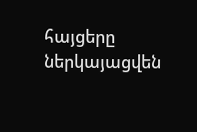հայցերը ներկայացվեն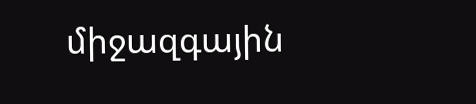միջազգային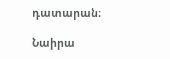դատարան։

Նաիրա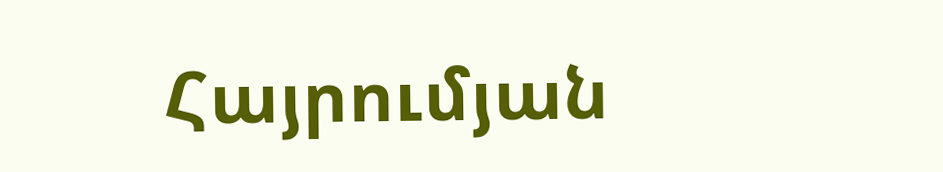Հայրումյան